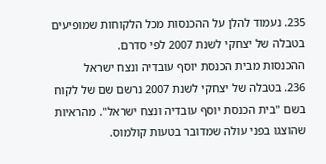235. נעמוד להלן על ההכנסות מכל הלקוחות שמופיעים בטבלה של יצחקי לשנת 2007 לפי סדרם.
ההכנסות מבית הכנסת יוסף עובדיה ונצח ישראל
236. בטבלה של יצחקי לשנת 2007 נרשם שם של לקוח בשם "בית הכנסת יוסף עובדיה ונצח ישראל". מהראיות שהוצגו בפני עולה שמדובר בטעות קולמוס.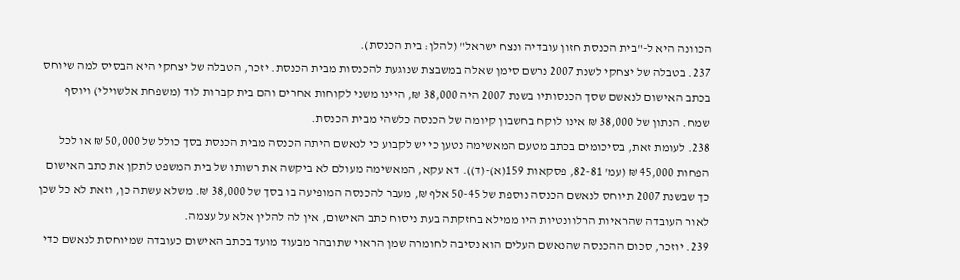הכוונה היא ל-"בית הכנסת חזון עובדיה ונצח ישראל" (להלן: בית הכנסת).
237. בטבלה של יצחקי לשנת 2007 נרשם סימן שאלה במשבצת שנוגעת להכנסות מבית הכנסת. יזכר, הטבלה של יצחקי היא הבסיס למה שיוחס בכתב האישום לנאשם שסך הכנסותיו בשנת 2007 היה 38,000 ₪, היינו משני לקוחות אחרים והם בית קברות לוד (משפחת אלשוילי) ויוסף שמח. הנתון של 38,000 ₪ אינו לוקח בחשבון קיומה של הכנסה כלשהי מבית הכנסת.
238. לעומת זאת, בסיכומים בכתב מטעם המאשימה נטען כי יש לקבוע כי לנאשם היתה הכנסה מבית הכנסת בסך כולל של 50,000 ₪ או לכל הפחות 45,000 ₪ (עמ' 82-81, פסקאות 159(א)-(ד)). דא עקא, המאשימה מעולם לא ביקשה את רשותו של בית המשפט לתקן את כתב האישום כך שבשנת 2007 תיוחס לנאשם הכנסה נוספת של 50-45 אלף ₪, מעבר להכנסה המופיעה בו בסך של 38,000 ₪. משלא עשתה כן, וזאת לא כל שכן לאור העובדה שהראיות הרלוונטיות היו ממילא בחזקתה בעת ניסוח כתב האישום, אין לה להלין אלא על עצמה.
239. יוזכר, סכום ההכנסה שהנאשם העלים הוא נסיבה לחומרה שמן הראוי שתובהר מבעוד מועד בכתב האישום כעובדה שמיוחסת לנאשם כדי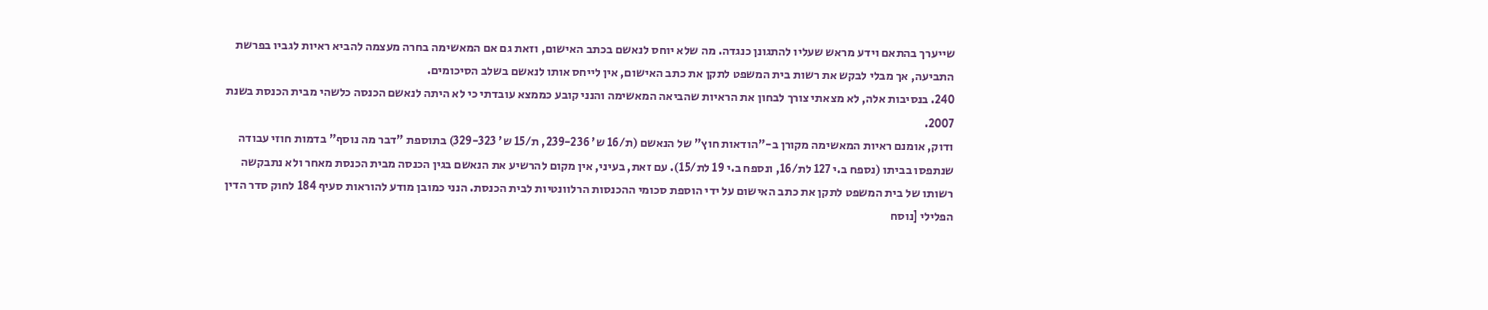שייערך בהתאם וידע מראש שעליו להתגונן כנגדה. מה שלא יוחס לנאשם בכתב האישום, וזאת גם אם המאשימה בחרה מעצמה להביא ראיות לגביו בפרשת התביעה, אך מבלי לבקש את רשות בית המשפט לתקן את כתב האישום, אין לייחס אותו לנאשם בשלב הסיכומים.
240. בנסיבות אלה, לא מצאתי צורך לבחון את הראיות שהביאה המאשימה והנני קובע כממצא עובדתי כי לא היתה לנאשם הכנסה כלשהי מבית הכנסת בשנת 2007.
ודוק, אומנם ראיות המאשימה מקורן ב-"הודאות חוץ" של הנאשם (ת/16 ש' 239-236, ת/15 ש' 329-323) בתוספת "דבר מה נוסף" בדמות חוזי עבודה שנתפסו בביתו (נספח ב.י 127 לת/16, ונספח ב.י 19 לת/15). עם זאת, בעיני, אין מקום להרשיע את הנאשם בגין הכנסה מבית הכנסת מאחר ולא נתבקשה רשותו של בית המשפט לתקן את כתב האישום על ידי הוספת סכומי ההכנסות הרלוונטיות לבית הכנסת. הנני כמובן מודע להוראות סעיף 184 לחוק סדר הדין הפלילי [נוסח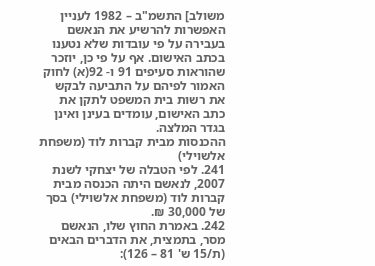משולב] התשמ"ב – 1982 לעניין האפשרות להרשיע את הנאשם בעבירה על פי עובדות שלא נטענו בכתב האישום. אף על פי כן, יוזכר שהוראות סעיפים 91 ו- 92(א) לחוק האמור לפיהם על התביעה לבקש את רשות בית המשפט לתקן את כתב האישום, עומדים בעינן ואינן בגדר המלצה.
ההכנסות מבית קברות לוד (משפחת אלשוילי)
241. לפי הטבלה של יצחקי לשנת 2007, לנאשם היתה הכנסה מבית קברות לוד (משפחת אלשוילי) בסך של 30,000 ₪.
242. באמרת החוץ שלו, הנאשם מסר, בתמצית, את הדברים הבאים (ת/15 ש' 81 – 126):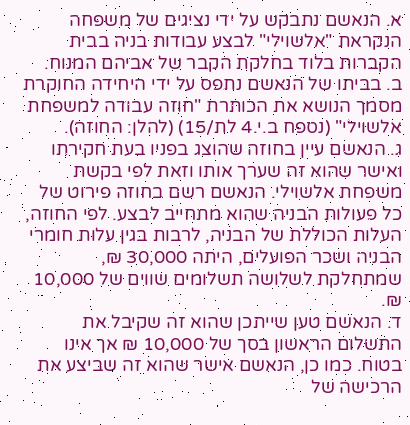א. הנאשם נתבקש על ידי נציגים של משפחה הנקראת "אלשוילי" לבצע עבודות בניה בבית הקברות בלוד בחלקת הקבר של אביהם המנוח.
ב. בביתו של הנאשם נתפס על ידי היחידה החוקרת מסמך הנושא את הכותרת "חוזה עבודה למשפחת אלשוילי" (נספח ב.י.4 לת/15) (להלן: החוזה).
ג. הנאשם עיין בחוזה שהוצג בפניו בעת חקירתו ואישר שהוא זה שערך אותו וזאת לפי בקשת משפחת אלשוילי. הנאשם רשם בחוזה פירוט של כל פעולות הבניה שהוא מתחייב לבצע. לפי החוזה, העלות הכוללת של הבניה, לרבות בגין עלות חומרי הבניה ושכר הפועלים, היתה 30,000 ₪, שמתחלקת לשלושה תשלומים שווים של 10,000 ₪.
ד. הנאשם טען שייתכן שהוא זה שקיבל את התשלום הראשון בסך של 10,000 ₪ אך אינו בטוח. כמו כן, הנאשם אישר שהוא זה שביצע את הרכישה של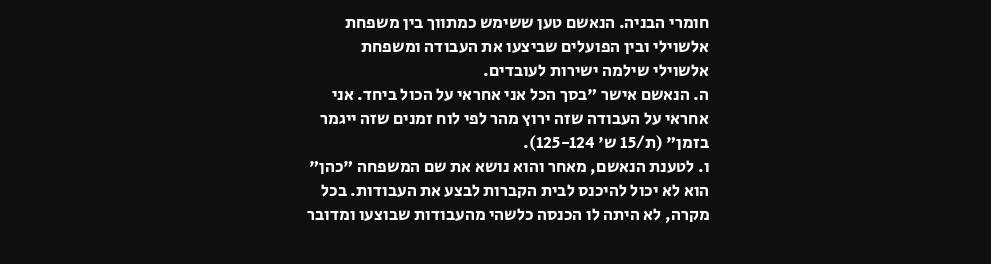חומרי הבניה. הנאשם טען ששימש כמתווך בין משפחת אלשוילי ובין הפועלים שביצעו את העבודה ומשפחת אלשוילי שילמה ישירות לעובדים.
ה. הנאשם אישר "בסך הכל אני אחראי על הכול ביחד. אני אחראי על העבודה שזה ירוץ מהר לפי לוח זמנים שזה ייגמר בזמן" (ת/15 ש' 125-124).
ו. לטענת הנאשם, מאחר והוא נושא את שם המשפחה "כהן" הוא לא יכול להיכנס לבית הקברות לבצע את העבודות. בכל מקרה, לא היתה לו הכנסה כלשהי מהעבודות שבוצעו ומדובר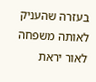בעזרה שהעניק לאותה משפחה לאור יראת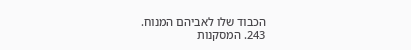הכבוד שלו לאביהם המנוח.
243. המסקנות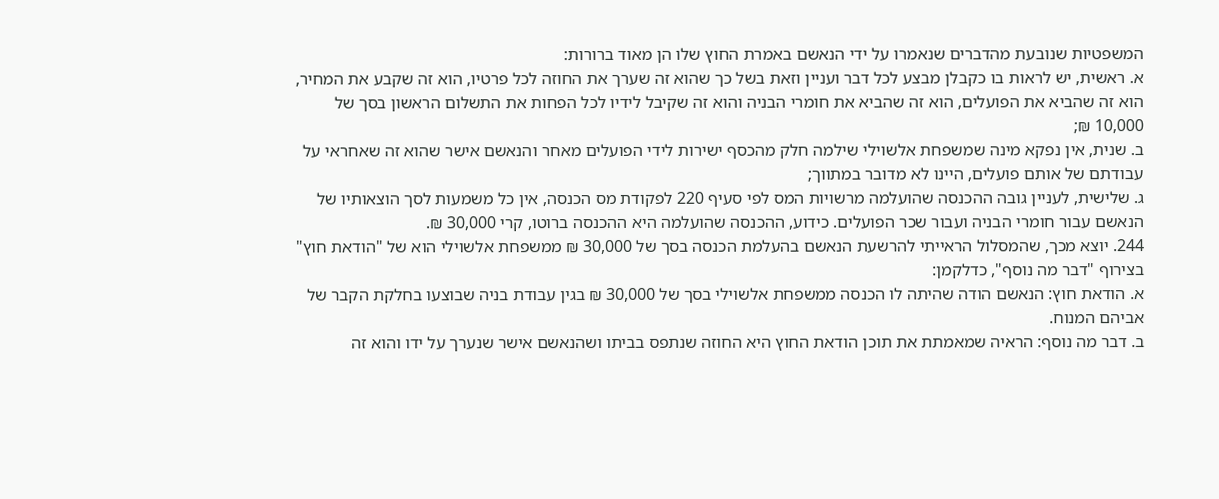המשפטיות שנובעת מהדברים שנאמרו על ידי הנאשם באמרת החוץ שלו הן מאוד ברורות:
א. ראשית, יש לראות בו כקבלן מבצע לכל דבר ועניין וזאת בשל כך שהוא זה שערך את החוזה לכל פרטיו, הוא זה שקבע את המחיר, הוא זה שהביא את הפועלים, הוא זה שהביא את חומרי הבניה והוא זה שקיבל לידיו לכל הפחות את התשלום הראשון בסך של 10,000 ₪;
ב. שנית, אין נפקא מינה שמשפחת אלשוילי שילמה חלק מהכסף ישירות לידי הפועלים מאחר והנאשם אישר שהוא זה שאחראי על עבודתם של אותם פועלים, היינו לא מדובר במתווך;
ג. שלישית, לעניין גובה ההכנסה שהועלמה מרשויות המס לפי סעיף 220 לפקודת מס הכנסה, אין כל משמעות לסך הוצאותיו של הנאשם עבור חומרי הבניה ועבור שכר הפועלים. כידוע, ההכנסה שהועלמה היא ההכנסה ברוטו, קרי 30,000 ₪.
244. יוצא מכך, שהמסלול הראייתי להרשעת הנאשם בהעלמת הכנסה בסך של 30,000 ₪ ממשפחת אלשוילי הוא של "הודאת חוץ" בצירוף "דבר מה נוסף", כדלקמן:
א. הודאת חוץ: הנאשם הודה שהיתה לו הכנסה ממשפחת אלשוילי בסך של 30,000 ₪ בגין עבודת בניה שבוצעו בחלקת הקבר של אביהם המנוח.
ב. דבר מה נוסף: הראיה שמאמתת את תוכן הודאת החוץ היא החוזה שנתפס בביתו ושהנאשם אישר שנערך על ידו והוא זה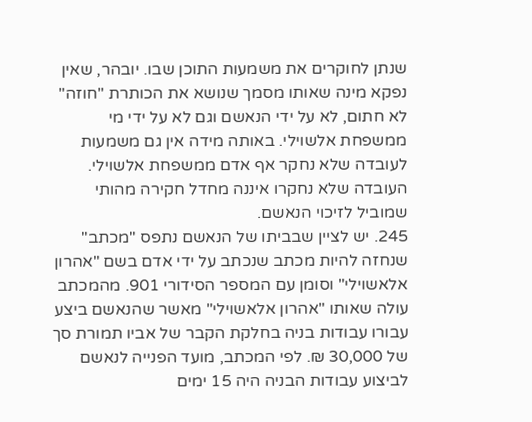שנתן לחוקרים את משמעות התוכן שבו. יובהר, שאין נפקא מינה שאותו מסמך שנושא את הכותרת "חוזה" לא חתום, לא על ידי הנאשם וגם לא על ידי מי ממשפחת אלשוילי. באותה מידה אין גם משמעות לעובדה שלא נחקר אף אדם ממשפחת אלשוילי. העובדה שלא נחקרו איננה מחדל חקירה מהותי שמוביל לזיכוי הנאשם.
245. יש לציין שבביתו של הנאשם נתפס "מכתב" שנחזה להיות מכתב שנכתב על ידי אדם בשם "אהרון אלאשוילי" וסומן עם המספר הסידורי 901. מהמכתב עולה שאותו "אהרון אלאשוילי" מאשר שהנאשם ביצע עבורו עבודות בניה בחלקת הקבר של אביו תמורת סך של 30,000 ₪. לפי המכתב, מועד הפנייה לנאשם לביצוע עבודות הבניה היה 15 ימים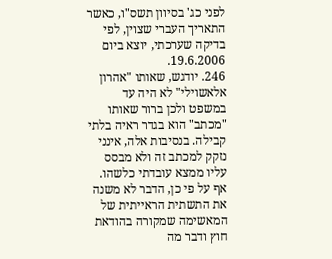לפני כג' בסיוון תשס"ו, כאשר התאריך העברי שצוין, לפי בדיקה שערכתי, יוצא ביום 19.6.2006.
246. יודגש, שאותו "אהרון אלאשוילי" לא היה עד במשפט ולכן ברור שאותו "מכתב" הוא בגדר ראיה בלתי קבילה. בנסיבות אלה, אינני נזקק למכתב זה ולא מבסס עליו ממצא עובדתי כלשהו. אף על פי כן, הדבר לא משנה את התשתית הראייתית של המאשימה שמקורה בהודאת חוץ ודבר מה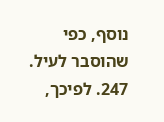נוסף, כפי שהוסבר לעיל.
247. לפיכך,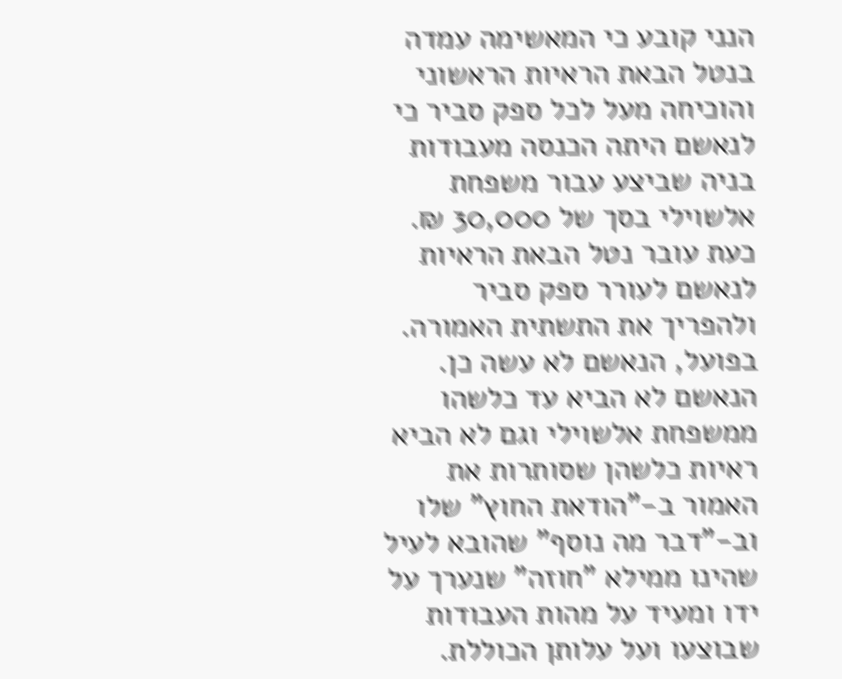הנני קובע כי המאשימה עמדה בנטל הבאת הראיות הראשוני והוכיחה מעל לכל ספק סביר כי לנאשם היתה הכנסה מעבודות בניה שביצע עבור משפחת אלשוילי בסך של 30,000 ₪. כעת עובר נטל הבאת הראיות לנאשם לעורר ספק סביר ולהפריך את התשתית האמורה. בפועל, הנאשם לא עשה כן. הנאשם לא הביא עד כלשהו ממשפחת אלשוילי וגם לא הביא ראיות כלשהן שסותרות את האמור ב-"הודאת החוץ" שלו וב-"דבר מה נוסף" שהובא לעיל שהינו ממילא "חוזה" שנערך על ידו ומעיד על מהות העבודות שבוצעו ועל עלותן הכוללת.